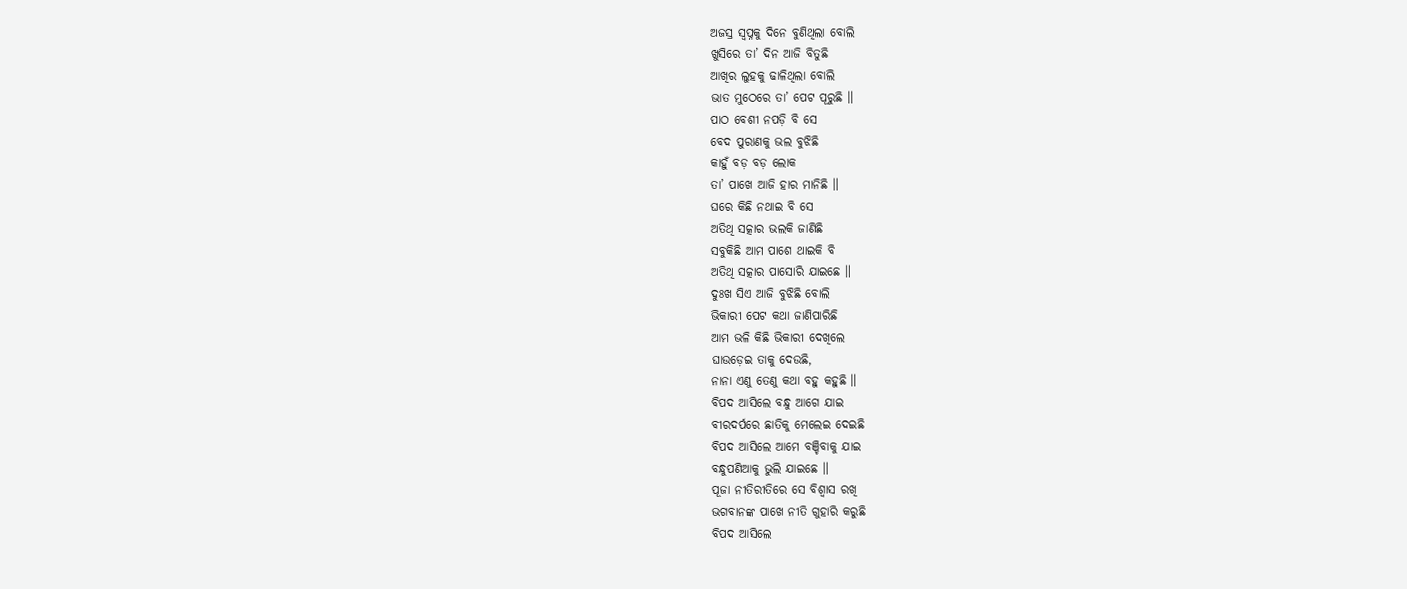ଅଜସ୍ର ସ୍ୱପ୍ନକୁ ଦିନେ ବୁଣିଥିଲା ବୋଲି
ଖୁସିରେ ତା’ ଦିନ ଆଜି ବିତୁଛି
ଆଖିର ଲୁହକୁ ଢାଳିଥିଲା ବୋଲି
ଭାତ ମୁଠେରେ ତା’ ପେଟ ପୂରୁଛି ॥
ପାଠ ବେଶୀ ନପଡ଼ି ବି ସେ
ବେଦ ପୁରାଣକୁ ଭଲ ବୁଝିଛି
କାହୁଁ ବଡ଼ ବଡ଼ ଲୋକ
ତା’ ପାଖେ ଆଜି ହାର ମାନିଛି ॥
ଘରେ କିଛି ନଥାଇ ବି ସେ
ଅତିଥି ସତ୍କାର ଭଲକି ଜାଣିଛି
ସବୁକିଛି ଆମ ପାଶେ ଥାଇକି ବି
ଅତିଥି ସତ୍କାର ପାସୋରି ଯାଇଛେ ॥
ଦୁଃଖ ସିଏ ଆଜି ବୁଝିଛି ବୋଲି
ଭିକାରୀ ପେଟ କଥା ଜାଣିପାରିଛି
ଆମ ଭଳି କିଛି ଭିକାରୀ ଦେଖିଲେ
ଘାଉଡ଼େଇ ତାକୁ ଦେଉଛି,
ନାନା ଏଣୁ ତେଣୁ କଥା ବହୁ କହୁଛି ॥
ବିପଦ ଆସିଲେ ବନ୍ଧୁ ଆଗେ ଯାଇ
ବୀରଦର୍ପରେ ଛାତିକୁ ମେଲେଇ ଦେଇଛି
ବିପଦ ଆସିଲେ ଆମେ ବଞ୍ଚିବାକୁ ଯାଇ
ବନ୍ଧୁପଣିଆକୁ ଭୁଲି ଯାଇଛେ ॥
ପୂଜା ନୀତିରୀତିରେ ସେ ବିଶ୍ୱାସ ରଖି
ଭଗବାନଙ୍କ ପାଖେ ନୀତି ଗୁହାରି କରୁଛି
ବିପଦ ଆସିଲେ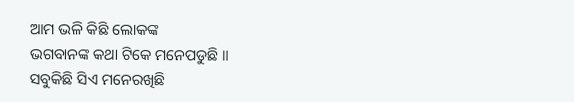ଆମ ଭଳି କିଛି ଲୋକଙ୍କ
ଭଗବାନଙ୍କ କଥା ଟିକେ ମନେପଡୁଛି ॥
ସବୁକିଛି ସିଏ ମନେରଖିଛି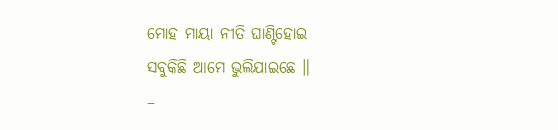ମୋହ ମାୟା ନୀତି ଘାଣ୍ଟିହୋଇ
ସବୁକିଛି ଆମେ ଭୁଲିଯାଇଛେ ॥
–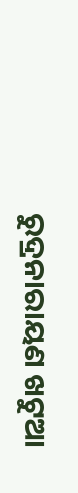ରୁଦ୍ରନାରାୟଣ ଖଟୁଆ